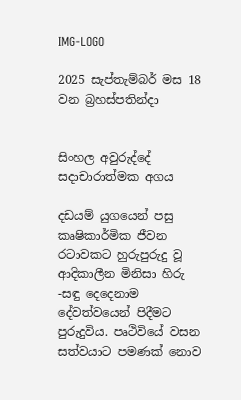IMG-LOGO

2025 සැප්තැම්බර් මස 18 වන බ්‍රහස්පතින්දා


සිංහල අවුරුද්දේ සදාචාරාත්මක අගය

දඩයම් යුගයෙන් පසු කෘෂිකාර්මික ජීවන රටාවකට හුරුපුරුදු වූ ආදිකාලීන මිනිසා හිරු -සඳු දෙදෙනාම දේවත්වයෙන් පිදීමට පුරුදුවිය. පෘථිවියේ වසන සත්වයාට පමණක් නොව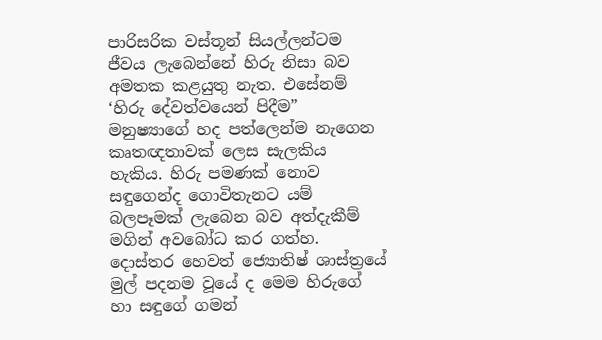පාරිසරික වස්තූන් සියල්ලන්ටම ජීවය ලැබෙන්නේ හිරු නිසා බව අමතක කළයුතු නැත. එසේනම් ‘හිරු දේවත්වයෙන් පිදීම” මනුෂ්‍යාගේ හද පත්ලෙන්ම නැගෙන කෘතඥතාවක් ලෙස සැලකිය හැකිය. හිරු පමණක් නොව සඳුගෙන්ද ගොවිතැනට යම් බලපෑමක් ලැබෙන බව අත්දැකීම් මගින් අවබෝධ කර ගත්හ. දොස්තර හෙවත් ජ්‍යොතිෂ් ශාස්ත්‍රයේ මුල් පදනම වූයේ ද මෙම හිරුගේ හා සඳුගේ ගමන්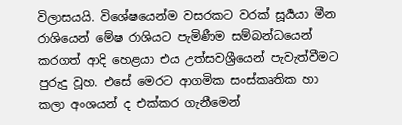විලාසයයි. විශේෂයෙන්ම වසරකට වරක් සූර්‍යයා මීන රාශියෙන් මේෂ රාශියට පැමිණීම සම්බන්ධයෙන් කරගත් ආදි හෙළයා එය උත්සවශ්‍රීයෙන් පැවැත්වීමට පුරුදු වූහ. එසේ මෙරට ආගමික සංස්කෘතික හා කලා අංශයන් ද එක්කර ගැනීමෙන්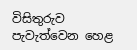විසිතුරුව පැවැත්වෙන හෙළ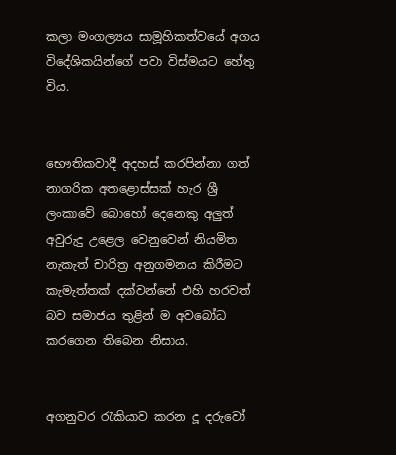කලා මංගල්‍යය සාමූහිකත්වයේ අගය විදේශිකයින්ගේ පවා විස්මයට හේතු විය.


භෞතිකවාදී අදහස් කරපින්නා ගත් නාගරික අතළොස්සක් හැර ශ්‍රී ලංකාවේ බොහෝ දෙනෙකු අලුත් අවුරුදු උළෙල වෙනුවෙන් නියමිත නැකැත් චාරිත්‍ර අනුගමනය කිරීමට කැමැත්තක් දක්වන්නේ එහි හරවත් බව සමාජය තුළින් ම අවබෝධ කරගෙන තිබෙන නිසාය.


අගනුවර රැකියාව කරන දූ දරුවෝ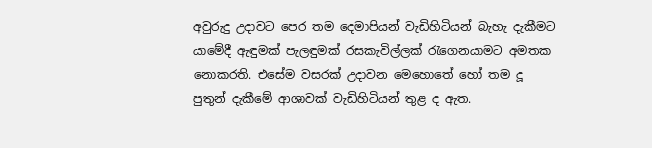අවුරුදු උදාවට පෙර තම දෙමාපියන් වැඩිහිටියන් බැහැ දැකීමට යාමේදී ඇඳුමක් පැලඳුමක් රසකැවිල්ලක් රැගෙනයාමට අමතක නොකරති. එසේම වසරක් උදාවන මෙහොතේ හෝ තම දූ පුතුන් දැකීමේ ආශාවක් වැඩිහිටියන් තුළ ද ඇත.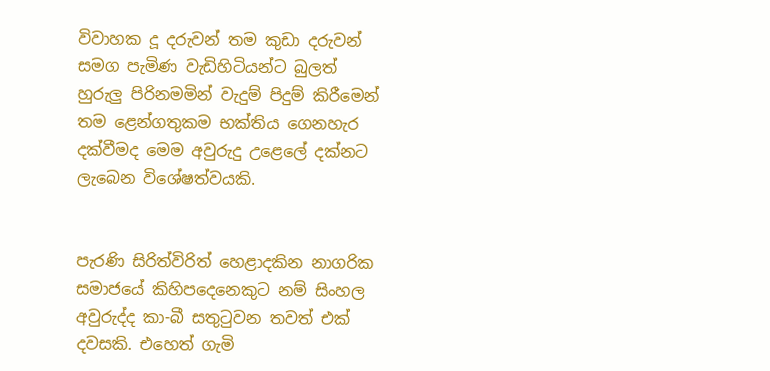විවාහක දූ දරුවන් තම කුඩා දරුවන් සමග පැමිණ වැඩිහිටියන්ට බුලත් හුරුලු පිරිනමමින් වැදුම් පිදුම් කිරීමෙන් තම ළෙන්ගතුකම භක්තිය ගෙනහැර දක්වීමද මෙම අවුරුදු උළෙලේ දක්නට ලැබෙන විශේෂත්වයකි.


පැරණි සිරිත්විරිත් හෙළාදකින නාගරික සමාජයේ කිහිපදෙනෙකුට නම් සිංහල අවුරුද්ද කා-බී සතුටුවන තවත් එක් දවසකි. එහෙත් ගැමි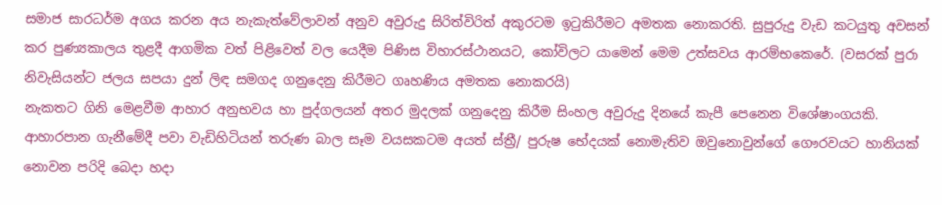සමාජ සාරධර්ම අගය කරන අය නැකැත්වේලාවන් අනුව අවුරුදු සිරිත්විරිත් අකුරටම ඉටුකිරීමට අමතක නොකරති. සුපුරුදු වැඩ කටයුතු අවසන් කර පුණ්‍යකාලය තුළදී ආගමික වත් පිළිවෙත් වල යෙදීම පිණිස විහාරස්ථානයට, කෝවිලට යාමෙන් මෙම උත්සවය ආරම්භකෙරේ. (වසරක් පුරා නිවැසියන්ට ජලය සපයා දුන් ලිඳ සමගද ගනුදෙනු කිරීමට ගෘහණිය අමතක නොකරයි)
නැකතට ගිනි මෙළවීම ආහාර අනුභවය හා පුද්ගලයන් අතර මුදලක් ගනුදෙනු කිරීම සිංහල අවුරුදු දිනයේ කැපී පෙනෙන විශේෂාංගයකි. ආහාරපාන ගැනීමේදී පවා වැඩිහිටියන් තරුණ බාල සෑම වයසකටම අයත් ස්ත්‍රී/ පුරුෂ භේදයක් නොමැතිව ඔවුනොවුන්ගේ ගෞරවයට හානියක් නොවන පරිදි බෙදා හදා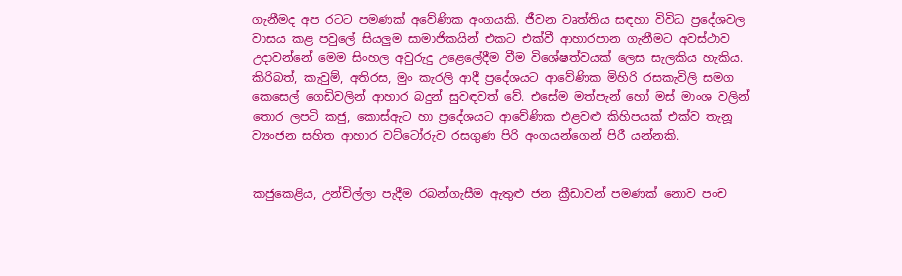ගැනීමද අප රටට පමණක් අවේණික අංගයකි. ජීවන වෘත්තිය සඳහා විවිධ ප්‍රදේශවල වාසය කළ පවුලේ සියලුම සාමාජිකයින් එකට එක්වී ආහාරපාන ගැනීමට අවස්ථාව උදාවන්නේ මෙම සිංහල අවුරුදු උළෙලේදීම වීම විශේෂත්වයක් ලෙස සැලකිය හැකිය. කිරිබත්, කැවුම්, අතිරස, මුං කැරලි ආදී ප්‍රදේශයට ආවේණික මිහිරි රසකැවිලි සමග කෙසෙල් ගෙඩිවලින් ආහාර බදුන් සුවඳවත් වේ. එසේම මත්පැන් හෝ මස් මාංශ වලින් තොර ලපටි කජු, කොස්ඇට හා ප්‍රදේශයට ආවේණික එළවළු කිහිපයක් එක්ව තැනූ ව්‍යංජන සහිත ආහාර වට්ටෝරුව රසගුණ පිරි අංගයන්ගෙන් පිරී යන්නකි.


කජුකෙළිය, උන්චිල්ලා පැදීම රබන්ගැසීම ඇතුළු ජන ක්‍රීඩාවන් පමණක් නොව පංච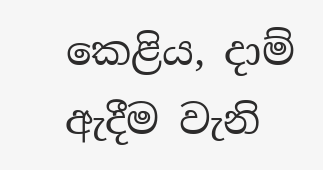කෙළිය, දාම් ඇදීම වැනි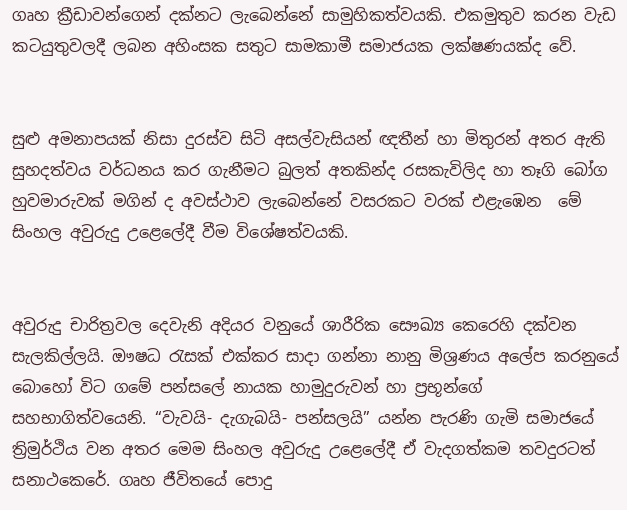ගෘහ ක්‍රීඩාවන්ගෙන් දක්නට ලැබෙන්නේ සාමුහිකත්වයකි. එකමුතුව කරන වැඩ කටයුතුවලදී ලබන අහිංසක සතුට සාමකාමී සමාජයක ලක්ෂණයක්ද වේ.


සුළු අමනාපයක් නිසා දුරස්ව සිටි අසල්වැසියන් ඥතීන් හා මිතුරන් අතර ඇති සුහදත්වය වර්ධනය කර ගැනීමට බුලත් අතකින්ද රසකැවිලිද හා තෑගි බෝග හුවමාරුවක් මගින් ද අවස්ථාව ලැබෙන්නේ වසරකට වරක් එළැඹෙන  මේ සිංහල අවුරුදු උළෙලේදී වීම විශේෂත්වයකි.


අවුරුදු චාරිත්‍රවල දෙවැනි අදියර වනුයේ ශාරීරික සෞඛ්‍ය කෙරෙහි දක්වන සැලකිල්ලයි. ඖෂධ රැසක් එක්කර සාදා ගන්නා නානු මිශ්‍රණය අලේප කරනුයේ බොහෝ විට ගමේ පන්සලේ නායක හාමුදුරුවන් හා ප්‍රභූන්ගේ සහභාගිත්වයෙනි. “වැවයි- දැගැබයි- පන්සලයි” යන්න පැරණි ගැමි සමාජයේ ත්‍රිමුර්ථිය වන අතර මෙම සිංහල අවුරුදු උළෙලේදී ඒ වැදගත්කම තවදුරටත් සනාථකෙරේ. ගෘහ ජීවිතයේ පොදු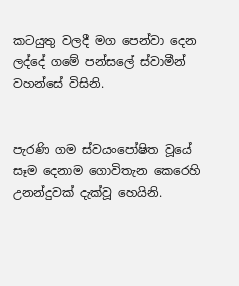කටයුතු වලදී මග පෙන්වා දෙන ලද්දේ ගමේ පන්සලේ ස්වාමීන් වහන්සේ විසිනි.


පැරණි ගම ස්වයංපෝෂිත වූයේ සෑම දෙනාම ගොවිතැන කෙරෙහි උනන්දුවක් දැක්වූ හෙයිනි.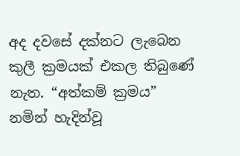අද දවසේ දක්නට ලැබෙන කුලී ක්‍රමයක් එකල තිබුණේ නැත. “අත්කම් ක්‍රමය” නමින් හැදින්වූ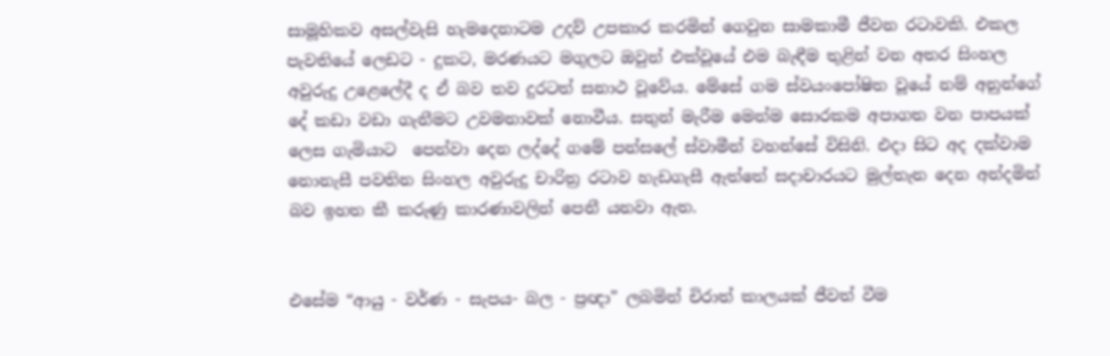සාමූහිකව අසල්වැසි හැමදෙනාටම උදව් උපකාර කරමින් ගෙවුන සාමකාමී ජීවන රටාවකි. එකල පැවතියේ ලෙඩට - දුකට, මරණයට මගුලට ඔවුන් එක්වූයේ එම බැඳීම තුළින් වන අතර සිංහල අවුරුදු උළෙලේදී ද ඒ බව තව දුරටත් සනාථ වූවේය. මේසේ ගම ස්වයංපෝෂිත වූයේ නම් අනුන්ගේ දේ කඩා වඩා ගැනීමට උවමනාවක් නොවීය. සතුන් මැරීම මෙන්ම සොරකම අපාගත වන පාපයක් ලෙස ගැමියාට  පෙන්වා දෙන ලද්දේ ගමේ පන්සලේ ස්වාමීන් වහන්සේ විසිනි. එදා සිට අද දක්වාම නොනැසී පවතින සිංහල අවුරුදු චාරිත්‍ර රටාව හැඩගැසී ඇත්තේ සදාචාරයට මුල්තැන දෙන අන්දමින් බව ඉහත කී කරුණු කාරණාවලින් පෙනී යනවා ඇත.


එසේම “ආයු - වර්ණ - සැපය- බල - ප්‍රඥා” ලබමින් චිරාත් කාලයක් ජීවත් වීම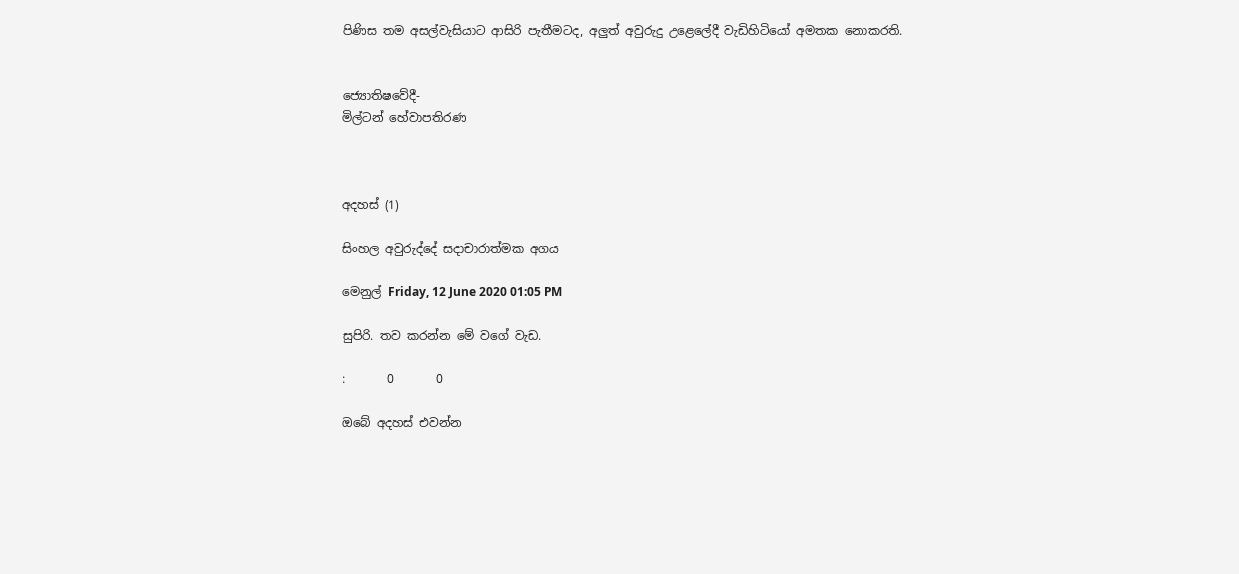පිණිස තම අසල්වැසියාට ආසිරි පැතීමටද, අලුත් අවුරුදු උළෙලේදී වැඩිහිටියෝ අමතක නොකරති.


ජ්‍යොතිෂවේදී-
මිල්ටන් හේවාපතිරණ



අදහස් (1)

සිංහල අවුරුද්දේ සදාචාරාත්මක අගය

මෙනුල් Friday, 12 June 2020 01:05 PM

සුපිරි. තව කරන්න මේ වගේ වැඩ.

:       0       0

ඔබේ අදහස් එවන්න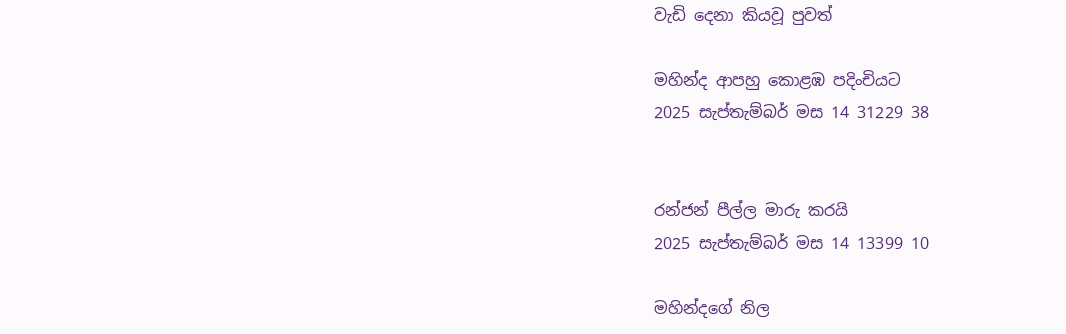වැඩි දෙනා කියවූ පුවත්

මහින්ද ආපහු කොළඹ පදිංචියට
2025 සැප්තැම්බර් මස 14 31229 38


රන්ජන් පීල්ල මාරු කරයි
2025 සැප්තැම්බර් මස 14 13399 10

මහින්දගේ නිල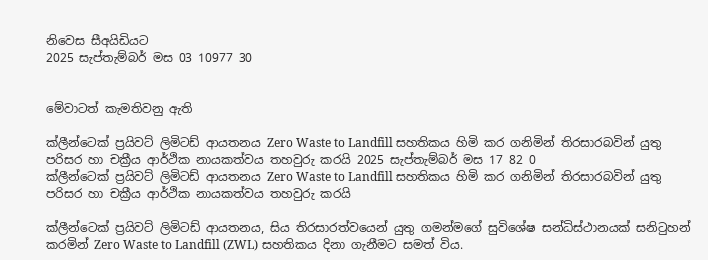නිවෙස සීඅයිඩියට
2025 සැප්තැම්බර් මස 03 10977 30


මේවාටත් කැමතිවනු ඇති

ක්ලීන්ටෙක් ප්‍රයිවට් ලිමිටඩ් ආයතනය Zero Waste to Landfill සහතිකය හිමි කර ගනිමින් තිරසාරබවින් යුතු පරිසර හා චක්‍රීය ආර්ථික නායකත්වය තහවුරු කරයි 2025 සැප්තැම්බර් මස 17 82 0
ක්ලීන්ටෙක් ප්‍රයිවට් ලිමිටඩ් ආයතනය Zero Waste to Landfill සහතිකය හිමි කර ගනිමින් තිරසාරබවින් යුතු පරිසර හා චක්‍රීය ආර්ථික නායකත්වය තහවුරු කරයි

ක්ලීන්ටෙක් ප්‍රයිවට් ලිමිටඩ් ආයතනය, සිය තිරසාරත්වයෙන් යුතු ගමන්මගේ සුවිශේෂ සන්ධිස්ථානයක් සනිටුහන් කරමින් Zero Waste to Landfill (ZWL) සහතිකය දිනා ගැනීමට සමත් විය.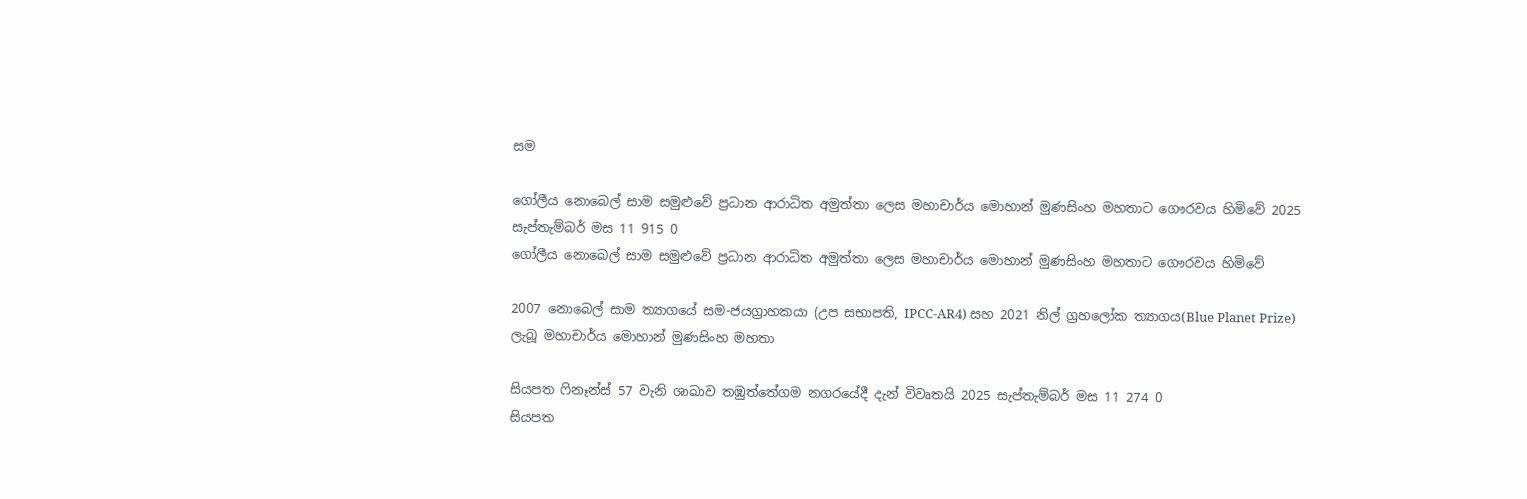සම

ගෝලීය නොබෙල් සාම සමුළුවේ ප්‍රධාන ආරාධිත අමුත්තා ලෙස මහාචාර්ය මොහාන් මුණසිංහ මහතාට ගෞරවය හිමිවේ 2025 සැප්තැම්බර් මස 11 915 0
ගෝලීය නොබෙල් සාම සමුළුවේ ප්‍රධාන ආරාධිත අමුත්තා ලෙස මහාචාර්ය මොහාන් මුණසිංහ මහතාට ගෞරවය හිමිවේ

2007 නොබෙල් සාම ත්‍යාගයේ සම-ජයග්‍රාහකයා (උප සභාපති, IPCC-AR4) සහ 2021 නිල් ග්‍රහලෝක ත්‍යාගය(Blue Planet Prize) ලැබූ මහාචාර්ය මොහාන් මුණසිංහ මහතා

සියපත ෆිනෑන්ස් 57 වැනි ශාඛාව තඹුත්තේගම නගරයේදී දැන් විවෘතයි 2025 සැප්තැම්බර් මස 11 274 0
සියපත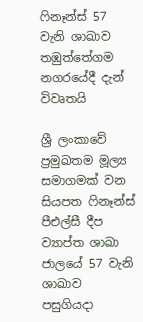ෆිනෑන්ස් 57 වැනි ශාඛාව තඹුත්තේගම නගරයේදී දැන් විවෘතයි

ශ්‍රී ලංකාවේ ප්‍රමුඛතම මූල්‍ය සමාගමක් වන සියපත ෆිනෑන්ස් පීඑල්සී දීප ව්‍යාප්ත ශාඛා ජාලයේ 57 වැනි ශාඛාව පසුගියදා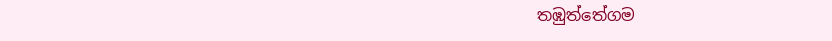තඹුත්තේගම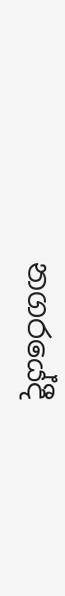නගරයේදී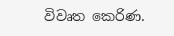විවෘත කෙරිණ.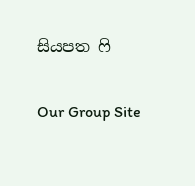සියපත ෆි

Our Group Site